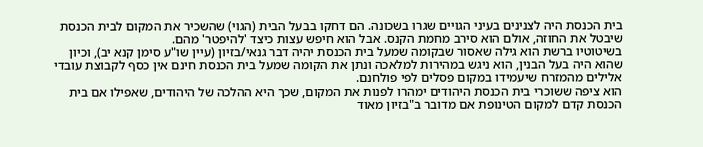בית הכנסת היה לצנינים בעיני הגויים שגרו בשכונה. הם דחקו בבעל הבית (הגוי) שהשכיר את המקום לבית הכנסת שיבטל את החוזה, אולם הוא סירב מחמת הקנס. אבל הוא חיפש עצות כיצד 'להיפטר' מהם.
בשיטוטיו ברשת הוא גילה שאסור שבקומה שמעל בית הכנסת יהיה דבר גנאי/בזיון (עיין שו"ע סימן קנא יב), וכיון שהוא היה בעל הבנין, הוא ניגש במהירות למלאכה ונתן את הקומה שמעל בית הכנסת חינם אין כסף לקבוצת עובדי אלילים מהמזרח שיעמידו במקום פסלים לפי פולחנם.
הוא ציפה ששוכרי בית הכנסת היהודים ימהרו לפנות את המקום, שכך היא ההלכה של היהודים, שאפילו אם בית הכנסת קדם למקום הטינופת אם מדובר ב"בזיון מאוד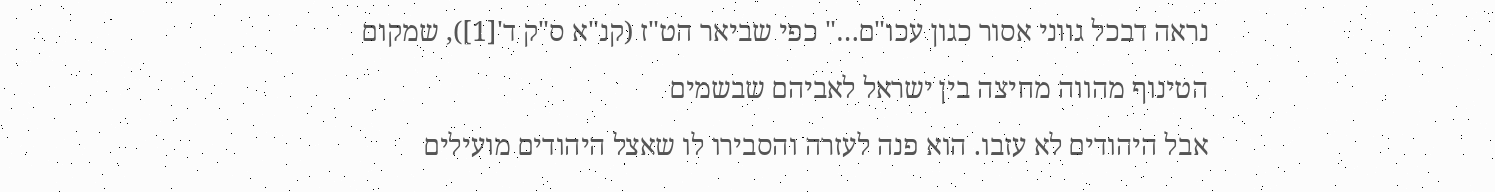נראה דבכל גווני אסור כגון עכו"ם…" כפי שביאר הט"ז (קנ"א ס"ק ד'[1]), שמקום הטינוף מהווה מחיצה בין ישראל לאביהם שבשמים
אבל היהודים לא עזבו. הוא פנה לעזרה והסבירו לו שאצל היהודים מועילים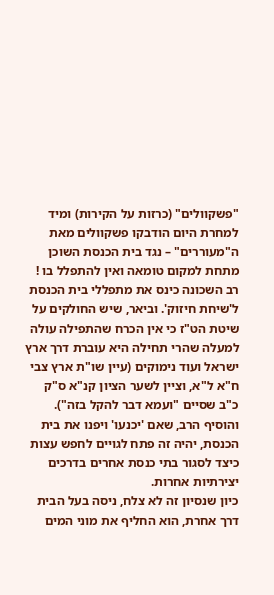"פשקוולים" (כרזות על הקירות) ומיד למחרת היום הודבקו פשקוולים מאת ה"מעוררים" – נגד בית הכנסת השוכן מתחת למקום טומאה ואין להתפלל בו !
רב השכונה כינס את מתפללי בית הכנסת ל'שיחת חיזוק'. וביאר, שיש החולקים על שיטת הט"ז כי אין הכרח שהתפילה עולה למעלה שהרי תחילה היא עוברת דרך ארץ ישראל ועוד נימוקים (עיין שו"ת ארץ צבי ח"א ל"א, וציין לשער הציון קנ"א ס"ק כ"ב שסיים "ועמא דבר להקל בזה"). והוסיף הרב, שאם 'יכנעו' ויפנו את בית הכנסת, יהיה זה פתח לגויים לחפש עצות כיצד לסגור בתי כנסת אחרים בדרכים יצירתיות אחרות.
כיון שנסיון זה לא צלח, ניסה בעל הבית דרך אחרת, הוא החליף את מוני המים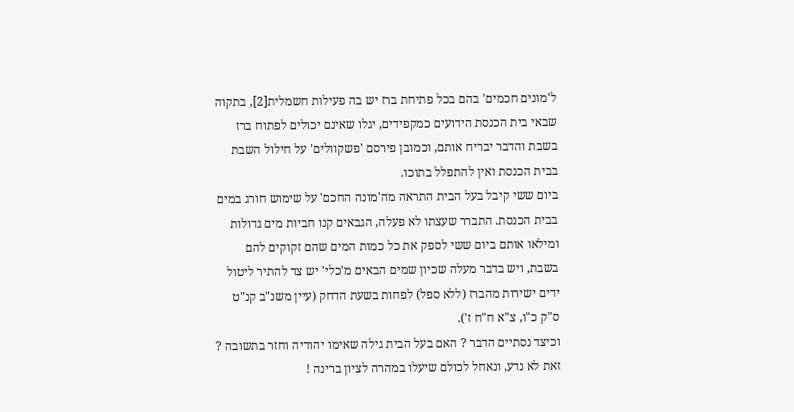ל'מונים חכמים' בהם בכל פתיחת ברז יש בה פעילות חשמלית[2], בתקוה שבאי בית הכנסת הידועים כמקפידים, יגלו שאינם יכולים לפתוח ברז בשבת והדבר יבריח אותם, וכמובן פירסם 'פשקוולים' על חילול השבת בבית הכנסת ואין להתפלל בתוכו.
ביום ששי קיבל בעל הבית התראה מה'מונה החכם' על שימוש חורג במים בבית הכנסת. התברר שעצתו לא פעלה, הגבאים קנו חביות מים גדולות ומילאו אותם ביום ששי לספק את כל כמות המים שהם זקוקים להם בשבת, ויש בדבר מעלה שכיון שמים הבאים מ'כלי' יש צד להתיר ליטול ידים ישירות מהברז (ללא ספל) לפחות בשעת הדחק (עיין משנ"ב קנ"ט ס"ק כ"ו, צ"א ח"ח ז').
וכיצד נסתיים הדבר ? האם בעל הבית גילה שאימו יהודיה וחזר בתשובה ? זאת לא נדע, ונאחל לכולם שיעלו במהרה לציון ברינה !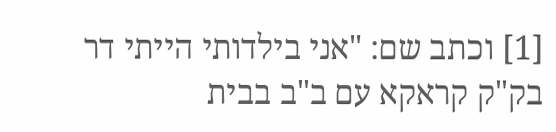[1] וכתב שם: "אני בילדותי הייתי דר בק"ק קראקא עם ב"ב בבית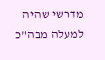מדרשי שהיה למעלה מבה"כ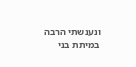ונענשתי הרבה במיתת בני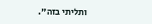ותליתי בזה".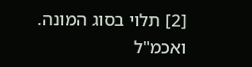[2] תלוי בסוג המונה. ואכמ"ל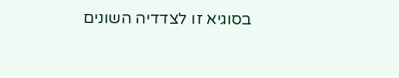בסוגיא זו לצדדיה השונים